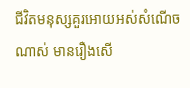ជីវិតមនុស្សគួរអោយអស់សំណើចណាស់ មានរឿងសើ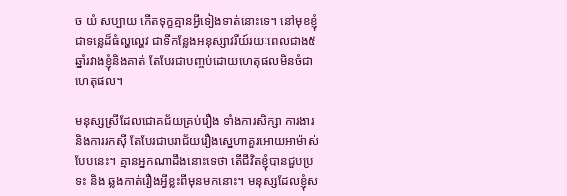ច យំ សប្បាយ កើតទុក្ខគ្មានអ្វីទៀងទាត់នោះទេ។ នៅមុខខ្ញុំជាទន្លេដ៏ធំល្ហល្ហេវ ជាទីកន្លែងអនុស្សាវរីយ៍រយៈពេលជាង៥ឆ្នាំរវាងខ្ញុំនិងគាត់ តែបែរជាបញ្ចប់ដោយហេតុផលមិនចំជាហេតុផល។

មនុស្សស្រីដែលជោគជ័យគ្រប់រឿង ទាំងការសិក្សា ការងារ និងការរកស៊ី តែបែរជាបរាជ័យរឿងស្នេហាគួរអោយអាម៉ាស់បែបនេះ។ គ្មានអ្នកណាដឹងនោះទេថា តើជីវិតខ្ញុំបានជួបប្រទះ និង ឆ្លងកាត់រឿងអ្វីខ្លះពីមុនមកនោះ។ មនុស្សដែលខ្ញុំស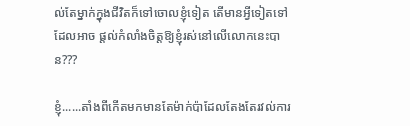ល់តែម្នាក់ក្នុងជីវិតក៏ទៅចោលខ្ញុំទៀត តើមានអ្វីទៀតទៅដែលអាច ផ្តល់កំលាំងចិត្តឱ្យខ្ញុំរស់នៅលើលោកនេះបាន???

ខ្ញុំ......តាំងពីកើតមកមានតែម៉ាក់ប៉ាដែលតែងតែរវល់ការ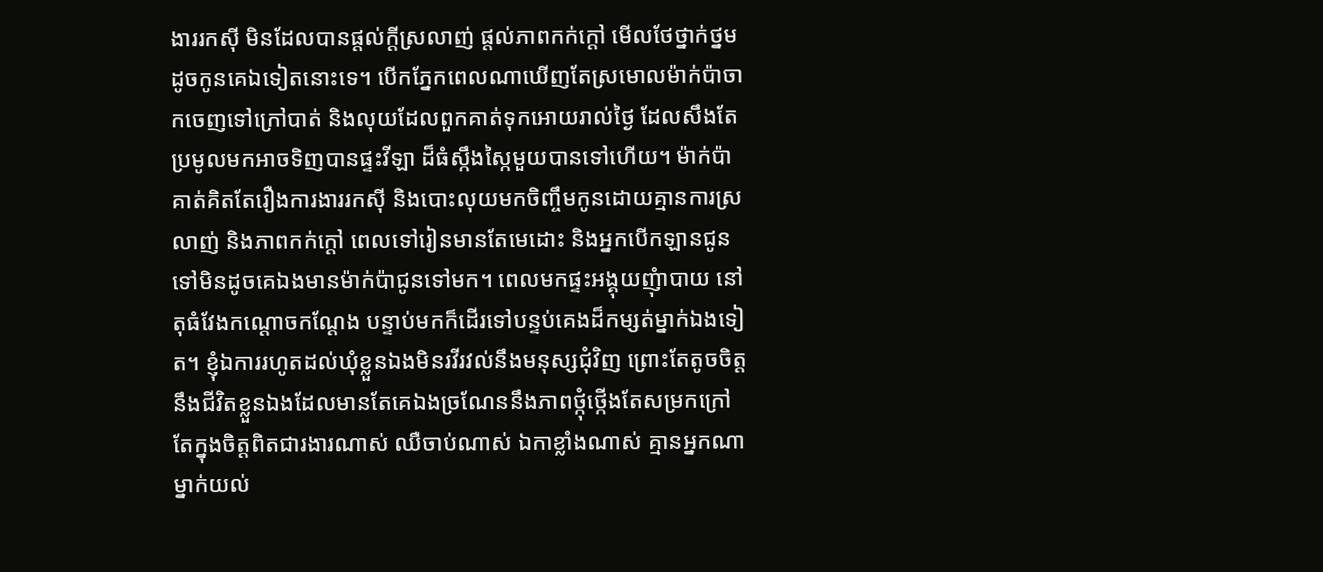ងាររកស៊ី មិនដែលបានផ្តល់ក្តីស្រលាញ់ ផ្តល់ភាពកក់ក្តៅ មើលថែថ្នាក់ថ្នមដូចកូនគេឯទៀតនោះទេ។ បើកភ្នែកពេលណាឃើញតែស្រមោលម៉ាក់ប៉ាចាកចេញទៅក្រៅបាត់ និងលុយដែលពួកគាត់ទុកអោយរាល់ថ្ងៃ ដែលសឹងតែប្រមូលមកអាចទិញបានផ្ទះវីឡា ដ៏ធំស្កឹងស្កៃមួយបានទៅហើយ។ ម៉ាក់ប៉ាគាត់គិតតែរឿងការងាររកស៊ី និងបោះលុយមកចិញ្ចឹមកូនដោយគ្មានការស្រលាញ់ និងភាពកក់ក្តៅ ពេលទៅរៀនមានតែមេដោះ និងអ្នកបើកឡានជូនទៅមិនដូចគេឯងមានម៉ាក់ប៉ាជូនទៅមក។ ពេលមកផ្ទះអង្គុយញុំាបាយ នៅតុធំវែងកណ្តោចកណ្តែង បន្ទាប់មកក៏ដើរទៅបន្ទប់គេងដ៏កម្សត់ម្នាក់ឯងទៀត។ ខ្ញុំឯការរហូតដល់ឃុំខ្លួនឯងមិនរវីរវល់នឹងមនុស្សជុំវិញ ព្រោះតែតូចចិត្តនឹងជីវិតខ្លួនឯងដែលមានតែគេឯងច្រណែននឹងភាពថ្កុំថ្កើងតែសម្រកក្រៅ តែក្នុងចិត្តពិតជារងារណាស់ ឈឺចាប់ណាស់ ឯកាខ្លាំងណាស់ គ្មានអ្នកណាម្នាក់យល់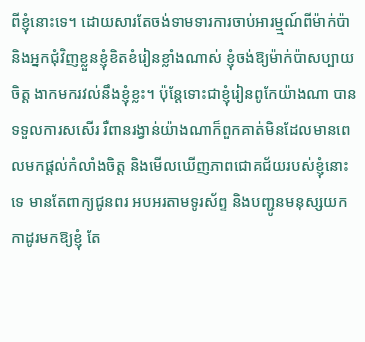ពីខ្ញុំនោះទេ។ ដោយសារតែចង់ទាមទារការចាប់អារម្ម្មណ៍ពីម៉ាក់ប៉ា និងអ្នកជុំវិញខ្លួនខ្ញុំខិតខំរៀនខ្លាំងណាស់ ខ្ញុំចង់ឱ្យម៉ាក់ប៉ាសប្បាយចិត្ត ងាកមករវល់នឹងខ្ញុំខ្លះ។ ប៉ុន្តែទោះជាខ្ញុំរៀនពូកែយ៉ាងណា បានទទួលការសសើរ រឺពានរង្វាន់យ៉ាងណាក៏ពួកគាត់មិនដែលមានពេលមកផ្តល់កំលាំងចិត្ត និងមើលឃើញភាពជោគជ័យរបស់ខ្ញុំនោះទេ មានតែពាក្យជូនពរ អបអរតាមទូរស័ព្ទ និងបញ្ជូនមនុស្សយកកាដូរមកឱ្យខ្ញុំ តែ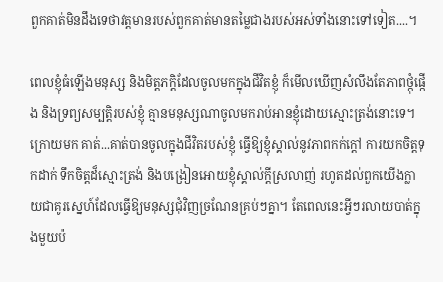ពួកគាត់មិនដឹងទេថាវត្តមានរបស់ពួកគាត់មានតម្លៃជាងរបស់អស់ទាំងនោះទៅទៀត....។

ពេលខ្ញុំធំឡើងមនុស្ស និងមិត្តភក្តិដែលចូលមកក្នុងជីវិតខ្ញុំ ក៏មើលឃើញសំលឹងតែភាពថ្កុំផ្កើង និងទ្រព្យសម្បត្តិរបស់ខ្ញុំ គ្មានមនុស្សណាចូលមករាប់អានខ្ញុំដោយស្មោះត្រង់នោះទេ។ ក្រោយមក គាត់...គាត់បានចូលក្នុងជីវិតរបស់ខ្ញុំ ធ្វើឱ្យខ្ញុំស្គាល់នូវភាពកក់ក្តៅ ការយកចិត្តទុកដាក់ ទឹកចិត្តដ៏ស្មោះត្រង់ និងបង្រៀនអោយខ្ញុំស្គាល់ក្តីស្រលាញ់ រហូតដល់ពួកយើងក្លាយជាគូរស្នេហ៍ដែលធ្វើឱ្យមនុស្សជុំវិញច្រណែនគ្រប់ៗគ្នា។ តែពេលនេះអ្វីៗរលាយបាត់ក្នុងមួយប៉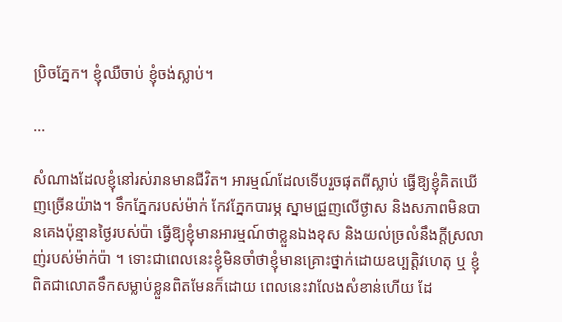ប្រិចភ្នែក។ ខ្ញុំឈឺចាប់ ខ្ញុំចង់ស្លាប់។

...

សំណាងដែលខ្ញុំនៅរស់រានមានជីវិត។ អារម្មណ៍ដែលទើបរួចផុតពីស្លាប់ ធ្វើឱ្យខ្ញុំគិតឃើញច្រើនយ៉ាង។ ទឹកភ្នែករបស់ម៉ាក់ កែវភ្នែកបារម្ភ ស្នាមជ្រួញលើថ្ងាស និងសភាពមិនបានគេងប៉ុន្មានថ្ងៃរបស់ប៉ា ធ្វើឱ្យខ្ញុំមានអារម្មណ៍ថាខ្លួនឯងខុស និងយល់ច្រលំនឹងក្តីស្រលាញ់របស់ម៉ាក់ប៉ា ។ ទោះជាពេលនេះខ្ញុំមិនចាំថាខ្ញុំមានគ្រោះថ្នាក់ដោយឧប្បត្តិវហេតុ ឬ ខ្ញុំពិតជាលោតទឹកសម្លាប់ខ្លួនពិតមែនក៏ដោយ ពេលនេះវាលែងសំខាន់ហើយ ដែ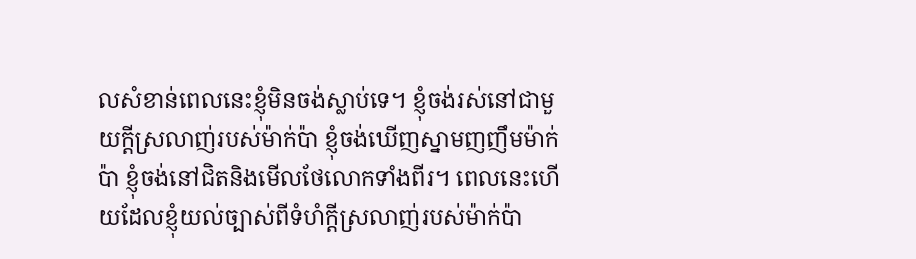លសំខាន់ពេលនេះខ្ញុំមិនចង់ស្លាប់ទេ។ ខ្ញុំចង់រស់នៅជាមួយក្តីស្រលាញ់របស់ម៉ាក់ប៉ា ខ្ញុំចង់ឃើញស្នាមញញឹមម៉ាក់ប៉ា ខ្ញុំចង់នៅជិតនិងមើលថែលោកទាំងពីរ។ ពេលនេះហើយដែលខ្ញុំយល់ច្បាស់ពីទំហំក្តីស្រលាញ់របស់ម៉ាក់ប៉ា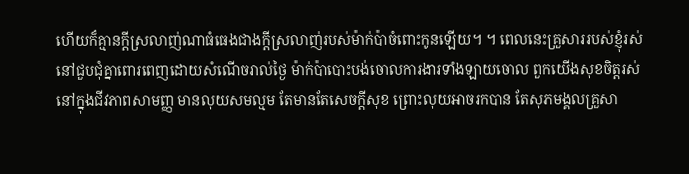ហើយក៏គ្មានក្តីស្រលាញ់ណាធំធេងជាងក្តីស្រលាញ់របស់ម៉ាក់ប៉ាចំពោះកូនឡើយ។ ។ ពេលនេះគ្រួសាររបស់ខ្ញុំរស់នៅជួបជុំគ្នាពោរពេញដោយសំណើចរាល់ថ្ងៃ ម៉ាក់ប៉ាបោះបង់ចោលការងារទាំងឡាយចោល ពួកយើងសុខចិត្តរស់នៅក្នុងជីវភាពសាមញ្ញ មានលុយសមល្មម តែមានតែសេចក្តីសុខ ព្រោះលុយអាចរកបាន តែសុភមង្គលគ្រួសា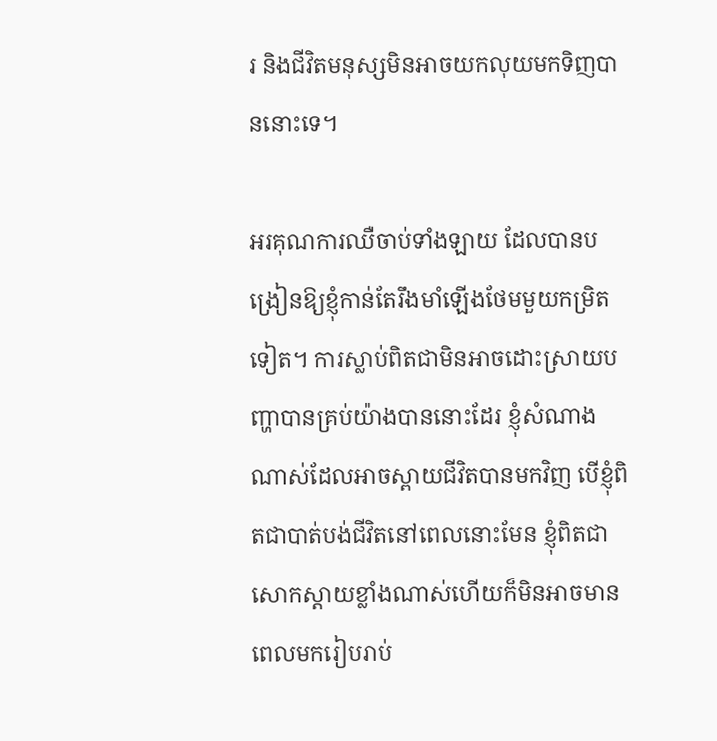រ និងជីវិតមនុស្សមិនអាចយកលុយមកទិញបាននោះទេ។

អរគុណការឈឺចាប់ទាំងឡាយ ដែលបានបង្រៀនឱ្យខ្ញុំកាន់តែរឹងមាំឡើងថែមមួយកម្រិតទៀត។ ការស្លាប់ពិតជាមិនអាចដោះស្រាយបញ្ហាបានគ្រប់យ៉ាងបាននោះដែរ ខ្ញុំសំណាងណាស់ដែលអាចស្ពាយជីវិតបានមកវិញ បើខ្ញុំពិតជាបាត់បង់ជីវិតនៅពេលនោះមែន ខ្ញុំពិតជាសោកស្តាយខ្លាំងណាស់ហើយក៏មិនអាចមានពេលមករៀបរាប់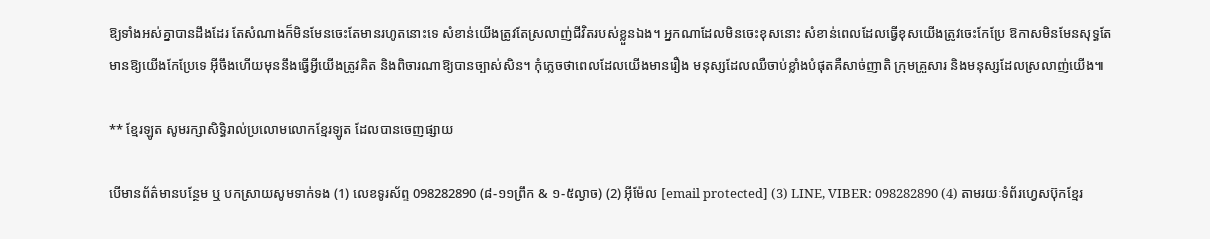ឱ្យទាំងអស់គ្នាបានដឹងដែរ តែសំណាងក៏មិនមែនចេះតែមានរហូតនោះទេ សំខាន់យើងត្រូវតែស្រលាញ់ជីវិតរបស់ខ្លួនឯង។ អ្នកណាដែលមិនចេះខុសនោះ សំខាន់ពេលដែលធ្វើខុសយើងត្រូវចេះកែប្រែ ឱកាសមិនមែនសុទ្ធតែមានឱ្យយើងកែប្រែទេ អ៊ីចឹងហើយមុននឹងធ្វើអ្វីយើងត្រូវគិត និងពិចារណាឱ្យបានច្បាស់សិន។ កុំភ្លេចថាពេលដែលយើងមានរឿង មនុស្សដែលឈឺចាប់ខ្លាំងបំផុតគឺសាច់ញាតិ ក្រុមគ្រួសារ និងមនុស្សដែលស្រលាញ់យើង៕

** ខ្មែរឡូត សូមរក្សាសិទ្ធិរាល់ប្រលោមលោកខ្មែរឡូត ដែលបានចេញផ្សាយ

បើមានព័ត៌មានបន្ថែម ឬ បកស្រាយសូមទាក់ទង (1) លេខទូរស័ព្ទ 098282890 (៨-១១ព្រឹក & ១-៥ល្ងាច) (2) អ៊ីម៉ែល [email protected] (3) LINE, VIBER: 098282890 (4) តាមរយៈទំព័រហ្វេសប៊ុកខ្មែរ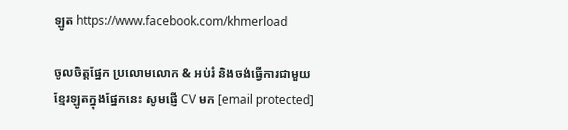ឡូត https://www.facebook.com/khmerload

ចូលចិត្តផ្នែក ប្រលោមលោក & អប់រំ និងចង់ធ្វើការជាមួយខ្មែរឡូតក្នុងផ្នែកនេះ សូមផ្ញើ CV មក [email protected]